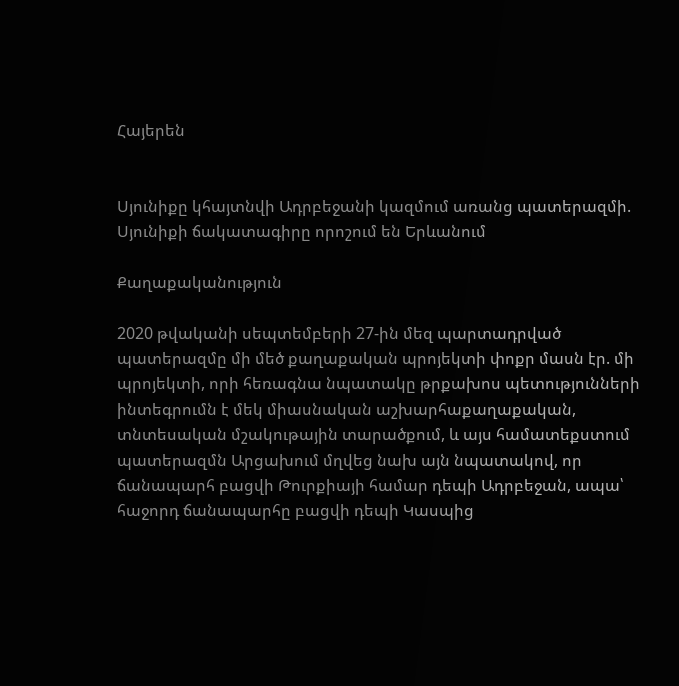Հայերեն


Սյունիքը կհայտնվի Ադրբեջանի կազմում առանց պատերազմի. Սյունիքի ճակատագիրը որոշում են Երևանում

Քաղաքականություն

2020 թվականի սեպտեմբերի 27-ին մեզ պարտադրված պատերազմը մի մեծ քաղաքական պրոյեկտի փոքր մասն էր. մի պրոյեկտի, որի հեռագնա նպատակը թրքախոս պետությունների ինտեգրումն է մեկ միասնական աշխարհաքաղաքական, տնտեսական մշակութային տարածքում, և այս համատեքստում պատերազմն Արցախում մղվեց նախ այն նպատակով, որ ճանապարհ բացվի Թուրքիայի համար դեպի Ադրբեջան, ապա՝ հաջորդ ճանապարհը բացվի դեպի Կասպից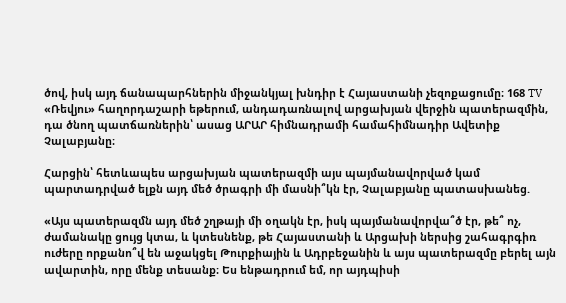ծով, իսկ այդ ճանապարհներին միջանկյալ խնդիր է Հայաստանի չեզոքացումը։ 168 TV «Ռեվյու» հաղորդաշարի եթերում, անդադառնալով արցախյան վերջին պատերազմին, դա ծնող պատճառներին՝ ասաց ԱՐԱՐ հիմնադրամի համահիմնադիր Ավետիք Չալաբյանը։

Հարցին՝ հետևապես արցախյան պատերազմի այս պայմանավորված կամ պարտադրված ելքն այդ մեծ ծրագրի մի մասնի՞կն էր, Չալաբյանը պատասխանեց.

«Այս պատերազմն այդ մեծ շղթայի մի օղակն էր, իսկ պայմանավորվա՞ծ էր, թե՞ ոչ, ժամանակը ցույց կտա, և կտեսնենք, թե Հայաստանի և Արցախի ներսից շահագրգիռ ուժերը որքանո՞վ են աջակցել Թուրքիային և Ադրբեջանին և այս պատերազմը բերել այն ավարտին, որը մենք տեսանք։ Ես ենթադրում եմ, որ այդպիսի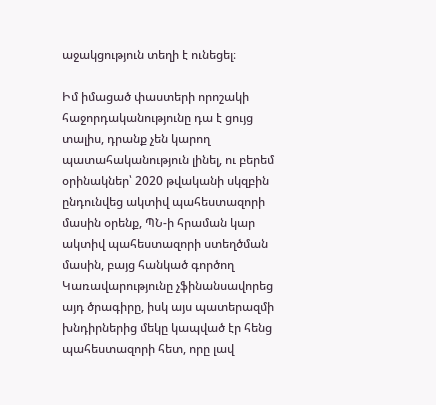աջակցություն տեղի է ունեցել։

Իմ իմացած փաստերի որոշակի հաջորդականությունը դա է ցույց տալիս, դրանք չեն կարող պատահականություն լինել, ու բերեմ օրինակներ՝ 2020 թվականի սկզբին ընդունվեց ակտիվ պահեստազորի մասին օրենք, ՊՆ-ի հրաման կար ակտիվ պահեստազորի ստեղծման մասին, բայց հանկած գործող Կառավարությունը չֆինանսավորեց այդ ծրագիրը, իսկ այս պատերազմի խնդիրներից մեկը կապված էր հենց պահեստազորի հետ, որը լավ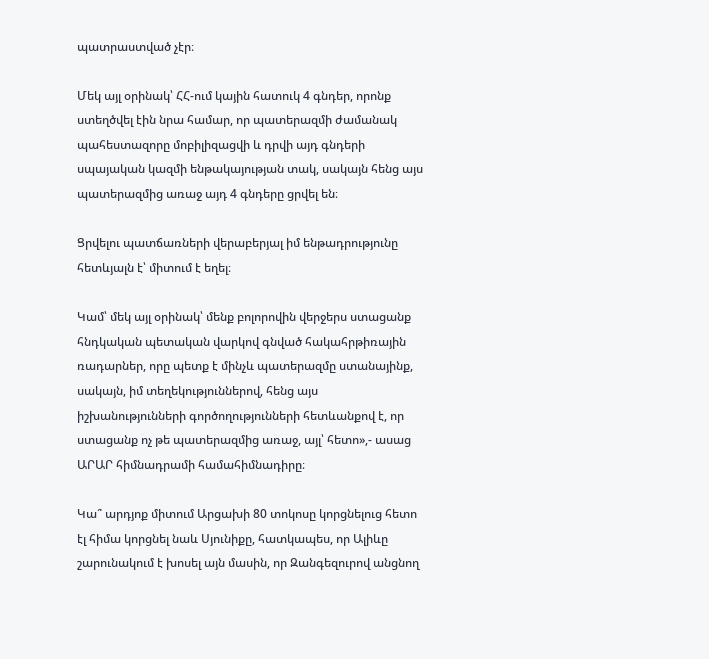պատրաստված չէր։

Մեկ այլ օրինակ՝ ՀՀ-ում կային հատուկ 4 գնդեր, որոնք ստեղծվել էին նրա համար, որ պատերազմի ժամանակ պահեստազորը մոբիլիզացվի և դրվի այդ գնդերի սպայական կազմի ենթակայության տակ, սակայն հենց այս պատերազմից առաջ այդ 4 գնդերը ցրվել են։

Ցրվելու պատճառների վերաբերյալ իմ ենթադրությունը հետևյալն է՝ միտում է եղել։

Կամ՝ մեկ այլ օրինակ՝ մենք բոլորովին վերջերս ստացանք հնդկական պետական վարկով գնված հակահրթիռային ռադարներ, որը պետք է մինչև պատերազմը ստանայինք, սակայն, իմ տեղեկություններով, հենց այս իշխանությունների գործողությունների հետևանքով է, որ ստացանք ոչ թե պատերազմից առաջ, այլ՝ հետո»,- ասաց ԱՐԱՐ հիմնադրամի համահիմնադիրը։

Կա՞ արդյոք միտում Արցախի 80 տոկոսը կորցնելուց հետո էլ հիմա կորցնել նաև Սյունիքը, հատկապես, որ Ալիևը շարունակում է խոսել այն մասին, որ Զանգեզուրով անցնող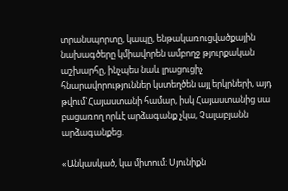տրանսպորտը, կապը, ենթակառուցվածքային նախագծերը կմիավորեն ամբողջ թյուրքական աշխարհը, ինչպես նաև լրացուցիչ հնարավորություններ կստեղծեն այլ երկրների, այդ թվում`Հայաստանի համար, իսկ Հայաստանից սա բացառող որևէ արձագանք չկա, Չալաբյանն արձագանքեց.

«Անկասկած, կա միտում։ Սյունիքն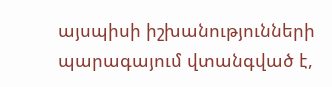այսպիսի իշխանությունների պարագայում վտանգված է,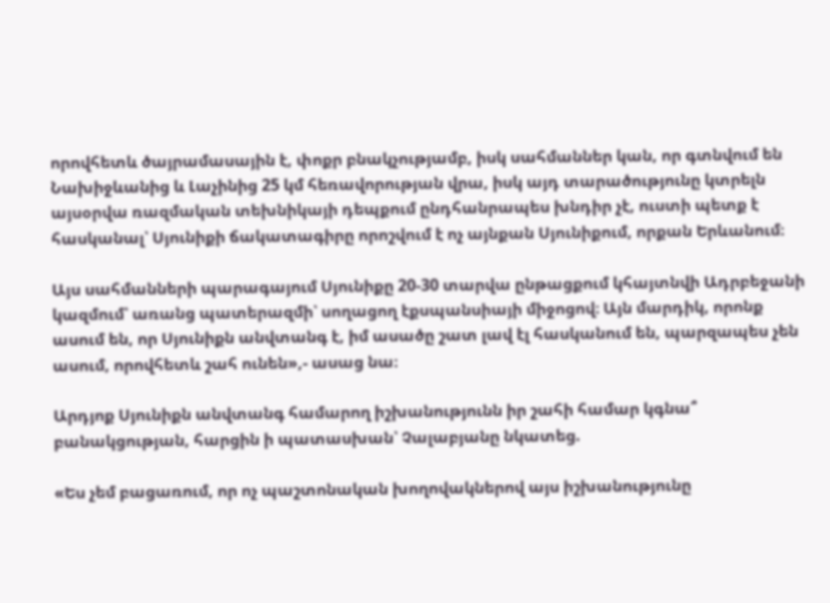որովհետև ծայրամասային է, փոքր բնակչությամբ, իսկ սահմաններ կան, որ գտնվում են Նախիջևանից և Լաչինից 25 կմ հեռավորության վրա, իսկ այդ տարածությունը կտրելն այսօրվա ռազմական տեխնիկայի դեպքում ընդհանրապես խնդիր չէ, ուստի պետք է հասկանալ՝ Սյունիքի ճակատագիրը որոշվում է ոչ այնքան Սյունիքում, որքան Երևանում։

Այս սահմանների պարագայում Սյունիքը 20-30 տարվա ընթացքում կհայտնվի Ադրբեջանի կազմում՝ առանց պատերազմի՝ սողացող էքսպանսիայի միջոցով։ Այն մարդիկ, որոնք ասում են, որ Սյունիքն անվտանգ է, իմ ասածը շատ լավ էլ հասկանում են, պարզապես չեն ասում, որովհետև շահ ունեն»,- ասաց նա։

Արդյոք Սյունիքն անվտանգ համարող իշխանությունն իր շահի համար կգնա՞ բանակցության, հարցին ի պատասխան՝ Չալաբյանը նկատեց.

«Ես չեմ բացառում, որ ոչ պաշտոնական խողովակներով այս իշխանությունը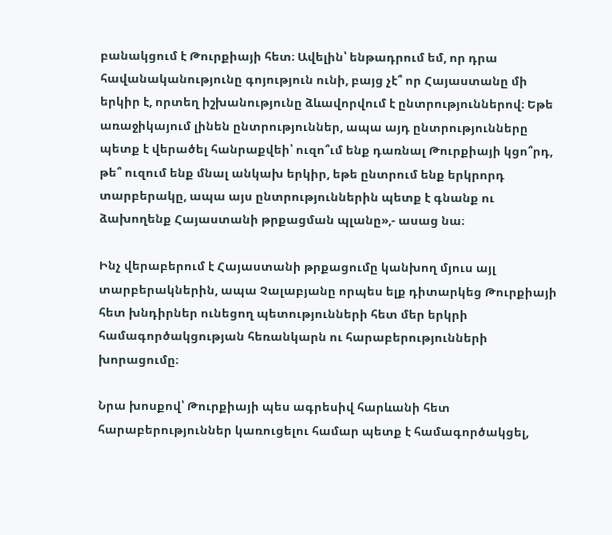բանակցում է Թուրքիայի հետ։ Ավելին՝ ենթադրում եմ, որ դրա հավանականությունը գոյություն ունի, բայց չէ՞ որ Հայաստանը մի երկիր է, որտեղ իշխանությունը ձևավորվում է ընտրություններով։ Եթե առաջիկայում լինեն ընտրություններ, ապա այդ ընտրությունները պետք է վերածել հանրաքվեի՝ ուզո՞ւմ ենք դառնալ Թուրքիայի կցո՞րդ, թե՞ ուզում ենք մնալ անկախ երկիր, եթե ընտրում ենք երկրորդ տարբերակը, ապա այս ընտրություններին պետք է գնանք ու ձախողենք Հայաստանի թրքացման պլանը»,- ասաց նա։

Ինչ վերաբերում է Հայաստանի թրքացումը կանխող մյուս այլ տարբերակներին, ապա Չալաբյանը որպես ելք դիտարկեց Թուրքիայի հետ խնդիրներ ունեցող պետությունների հետ մեր երկրի համագործակցության հեռանկարն ու հարաբերությունների խորացումը։

Նրա խոսքով՝ Թուրքիայի պես ագրեսիվ հարևանի հետ հարաբերություններ կառուցելու համար պետք է համագործակցել,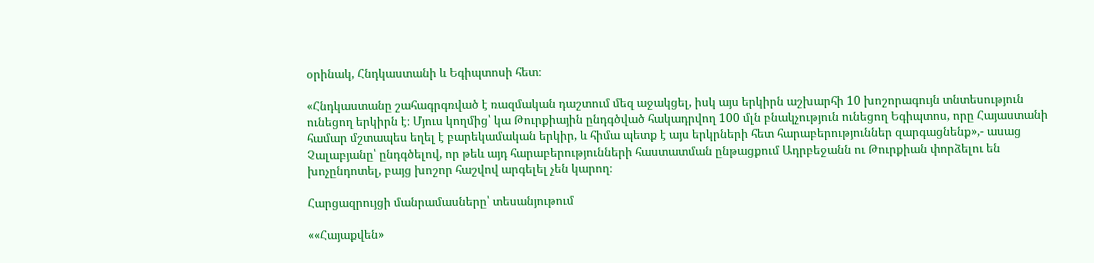օրինակ, Հնդկաստանի և Եգիպտոսի հետ։

«Հնդկաստանը շահագրգռված է ռազմական դաշտում մեզ աջակցել, իսկ այս երկիրն աշխարհի 10 խոշորագույն տնտեսություն ունեցող երկիրն է։ Մյուս կողմից՝ կա Թուրքիային ընդգծված հակադրվող 100 մլն բնակչություն ունեցող Եգիպտոս, որը Հայաստանի համար մշտապես եղել է բարեկամական երկիր, և հիմա պետք է այս երկրների հետ հարաբերություններ զարգացնենք»,- ասաց Չալաբյանը՝ ընդգծելով, որ թեև այդ հարաբերությունների հաստատման ընթացքում Ադրբեջանն ու Թուրքիան փորձելու են խոչընդոտել, բայց խոշոր հաշվով արգելել չեն կարող։

Հարցազրույցի մանրամասները՝ տեսանյութում

««Հայաքվեն»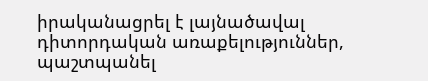իրականացրել է լայնածավալ դիտորդական առաքելություններ, պաշտպանել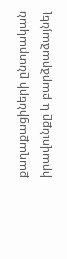քաղաքացիների ընտրական իրավունքը և բարձրաձայնել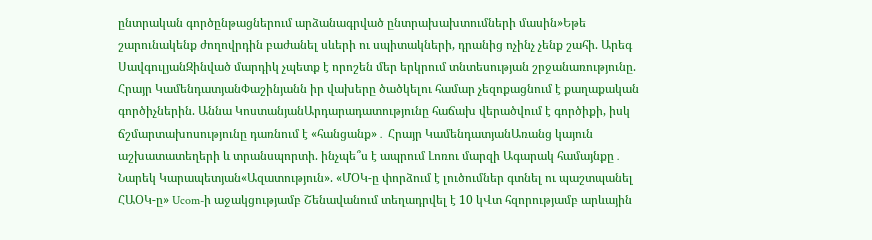ընտրական գործընթացներում արձանագրված ընտրախախտումների մասին»Եթե շարունակենք ժողովրդին բաժանել սևերի ու սպիտակների, դրանից ոչինչ չենք շահի. Արեգ ՍավգուլյանԶինված մարդիկ չպետք է որոշեն մեր երկրում տնտեսության շրջանառությունը. Հրայր ԿամենդատյանՓաշինյանն իր վախերը ծածկելու համար չեզոքացնում է քաղաքական գործիչներին. Աննա ԿոստանյանԱրդարադատությունը հաճախ վերածվում է գործիքի, իսկ ճշմարտախոսությունը դառնում է «հանցանք»․ Հրայր ԿամենդատյանԱռանց կայուն աշխատատեղերի և տրանսպորտի. ինչպե՞ս է ապրում Լոռու մարզի Ագարակ համայնքը․ Նարեկ Կարապետյան«Ազատություն». «ՄՕԿ-ը փորձում է լուծումներ գտնել ու պաշտպանել ՀԱՕԿ-ը» Ucom-ի աջակցությամբ Շենավանում տեղադրվել է 10 կՎտ հզորությամբ արևային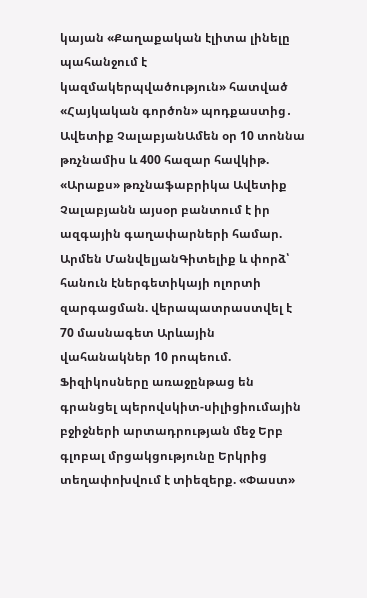կայան «Քաղաքական էլիտա լինելը պահանջում է կազմակերպվածություն» հատված «Հայկական գործոն» պոդքաստից․ Ավետիք ՉալաբյանԱմեն օր 10 տոննա թռչնամիս և 400 հազար հավկիթ. «Արաքս» թռչնաֆաբրիկա Ավետիք Չալաբյանն այսօր բանտում է իր ազգային գաղափարների համար. Արմեն ՄանվելյանԳիտելիք և փորձ՝ հանուն էներգետիկայի ոլորտի զարգացման. վերապատրաստվել է 70 մասնագետ Արևային վահանակներ 10 րոպեում. Ֆիզիկոսները առաջընթաց են գրանցել պերովսկիտ-սիլիցիումային բջիջների արտադրության մեջ Երբ գլոբալ մրցակցությունը Երկրից տեղափոխվում է տիեզերք. «Փաստ»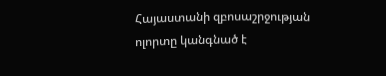Հայաստանի զբոսաշրջության ոլորտը կանգնած է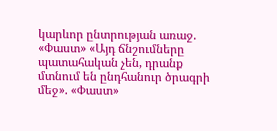կարևոր ընտրության առաջ. «Փաստ» «Այդ ճնշումները պատահական չեն, դրանք մտնում են ընդհանուր ծրագրի մեջ». «Փաստ»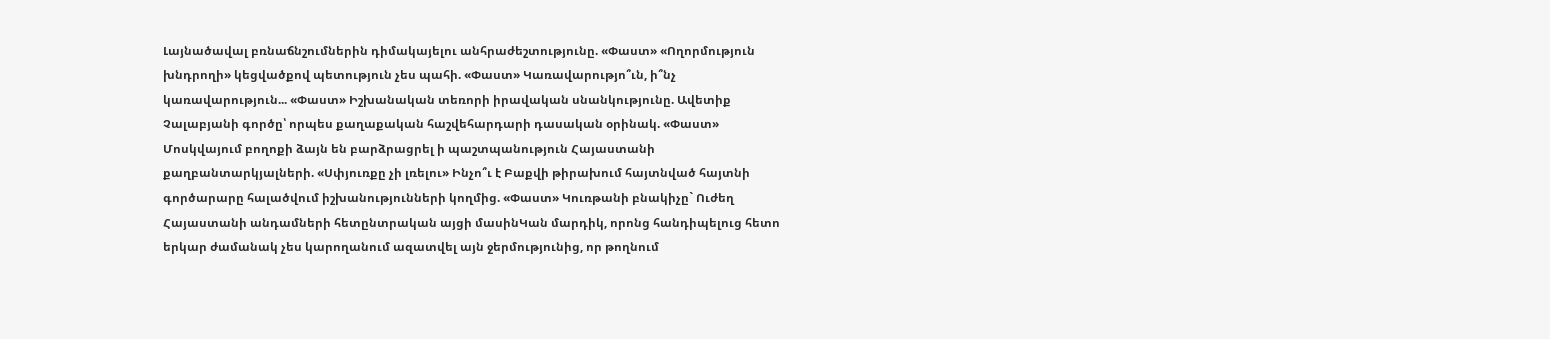Լայնածավալ բռնաճնշումներին դիմակայելու անհրաժեշտությունը. «Փաստ» «Ողորմություն խնդրողի» կեցվածքով պետություն չես պահի. «Փաստ» Կառավարությո՞ւն, ի՞նչ կառավարություն... «Փաստ» Իշխանական տեռորի իրավական սնանկությունը. Ավետիք Չալաբյանի գործը՝ որպես քաղաքական հաշվեհարդարի դասական օրինակ. «Փաստ» Մոսկվայում բողոքի ձայն են բարձրացրել ի պաշտպանություն Հայաստանի քաղբանտարկյալների. «Սփյուռքը չի լռելու» Ինչո՞ւ է Բաքվի թիրախում հայտնված հայտնի գործարարը հալածվում իշխանությունների կողմից. «Փաստ» Կուռթանի բնակիչը` Ուժեղ Հայաստանի անդամների հետընտրական այցի մասինԿան մարդիկ, որոնց հանդիպելուց հետո երկար ժամանակ չես կարողանում ազատվել այն ջերմությունից, որ թողնում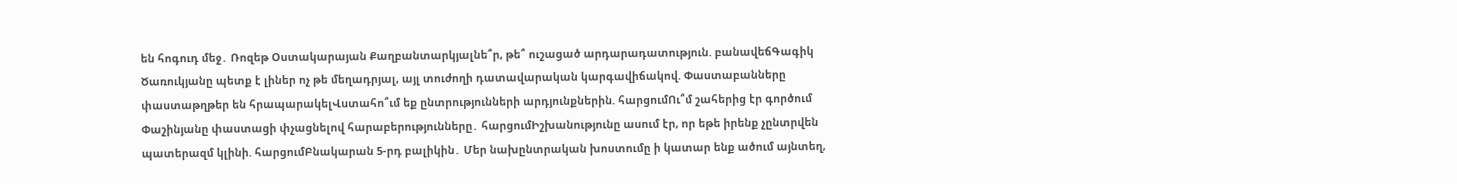են հոգուդ մեջ․ Ռոզեթ Օստակարայան Քաղբանտարկյալնե՞ր, թե՞ ուշացած արդարադատություն. բանավեճԳագիկ Ծառուկյանը պետք է լիներ ոչ թե մեղադրյալ, այլ տուժողի դատավարական կարգավիճակով. Փաստաբանները փաստաթղթեր են հրապարակելՎստահո՞ւմ եք ընտրությունների արդյունքներին. հարցումՈւ՞մ շահերից էր գործում Փաշինյանը փաստացի փչացնելով հարաբերությունները․ հարցումԻշխանությունը ասում էր, որ եթե իրենք չընտրվեն պատերազմ կլինի. հարցումԲնակարան 5-րդ բալիկին․ Մեր նախընտրական խոստումը ի կատար ենք ածում այնտեղ,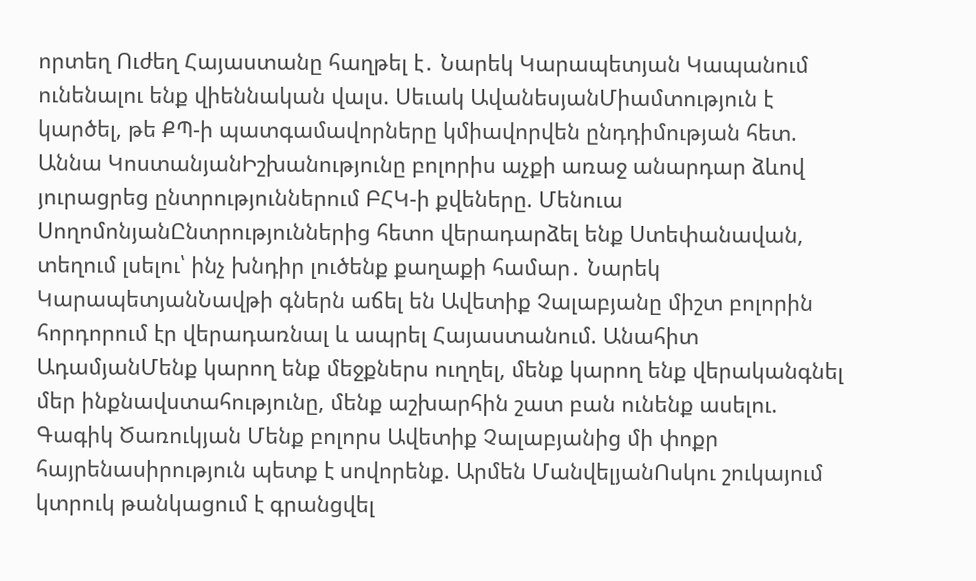որտեղ Ուժեղ Հայաստանը հաղթել է․ Նարեկ Կարապետյան Կապանում ունենալու ենք վիեննական վալս. Սեւակ ԱվանեսյանՄիամտություն է կարծել, թե ՔՊ-ի պատգամավորները կմիավորվեն ընդդիմության հետ. Աննա ԿոստանյանԻշխանությունը բոլորիս աչքի առաջ անարդար ձևով յուրացրեց ընտրություններում ԲՀԿ-ի քվեները. Մենուա ՍողոմոնյանԸնտրություններից հետո վերադարձել ենք Ստեփանավան, տեղում լսելու՝ ինչ խնդիր լուծենք քաղաքի համար․ Նարեկ ԿարապետյանՆավթի գներն աճել են Ավետիք Չալաբյանը միշտ բոլորին հորդորում էր վերադառնալ և ապրել Հայաստանում. Անահիտ ԱդամյանՄենք կարող ենք մեջքներս ուղղել, մենք կարող ենք վերականգնել մեր ինքնավստահությունը, մենք աշխարհին շատ բան ունենք ասելու. Գագիկ Ծառուկյան Մենք բոլորս Ավետիք Չալաբյանից մի փոքր հայրենասիրություն պետք է սովորենք. Արմեն ՄանվելյանՈսկու շուկայում կտրուկ թանկացում է գրանցվել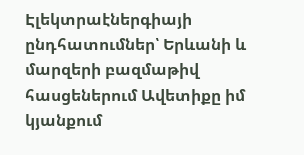Էլեկտրաէներգիայի ընդհատումներ՝ Երևանի և մարզերի բազմաթիվ հասցեներում Ավետիքը իմ կյանքում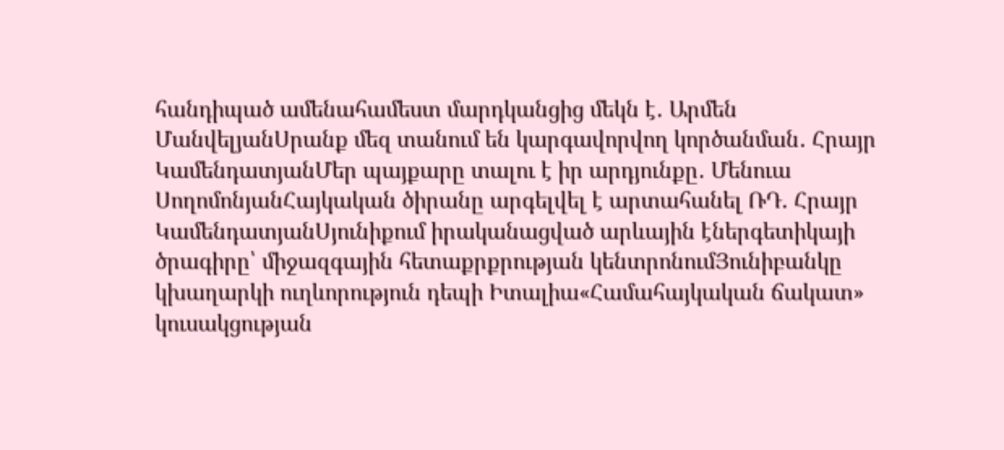հանդիպած ամենահամեստ մարդկանցից մեկն է․ Արմեն ՄանվելյանՍրանք մեզ տանում են կարգավորվող կործանման․ Հրայր ԿամենդատյանՄեր պայքարը տալու է իր արդյունքը․ Մենուա ՍողոմոնյանՀայկական ծիրանը արգելվել է արտահանել ՌԴ. Հրայր ԿամենդատյանՍյունիքում իրականացված արևային էներգետիկայի ծրագիրը՝ միջազգային հետաքրքրության կենտրոնումՅունիբանկը կխաղարկի ուղևորություն դեպի Իտալիա«Համահայկական ճակատ» կուսակցության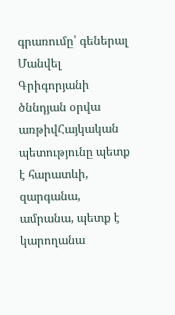գրառումը՝ գեներալ Մանվել Գրիգորյանի ծննդյան օրվա առթիվՀայկական պետությունը պետք է հարատևի, զարգանա, ամրանա, պետք է կարողանա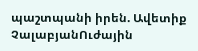պաշտպանի իրեն. Ավետիք ՉալաբյանՈւժային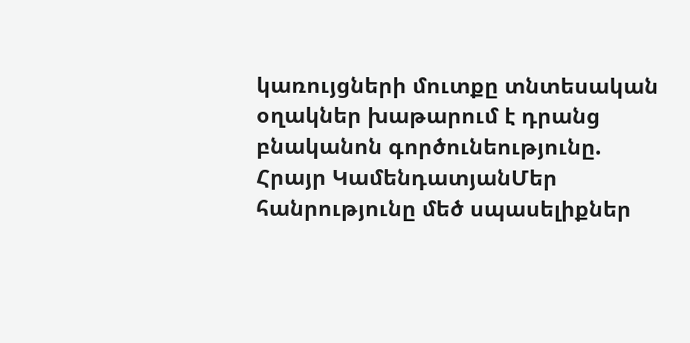կառույցների մուտքը տնտեսական օղակներ խաթարում է դրանց բնականոն գործունեությունը. Հրայր ԿամենդատյանՄեր հանրությունը մեծ սպասելիքներ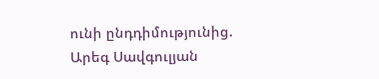ունի ընդդիմությունից. Արեգ Սավգուլյան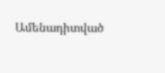Ամենադիտված